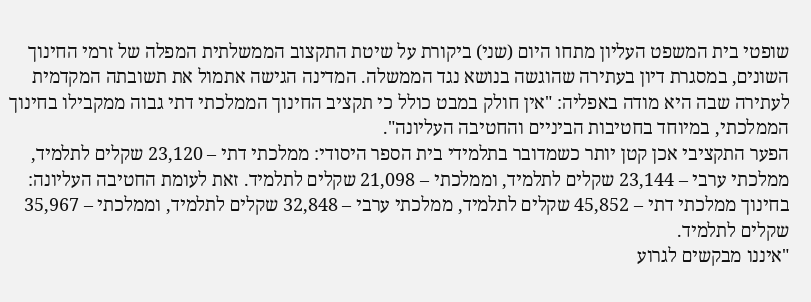שופטי בית המשפט העליון מתחו היום (שני) ביקורת על שיטת התקצוב הממשלתית המפלה של זרמי החינוך השונים, במסגרת דיון בעתירה שהוגשה בנושא נגד הממשלה. המדינה הגישה אתמול את תשובתה המקדמית לעתירה שבה היא מודה באפליה: "אין חולק במבט כולל כי תקציב החינוך הממלכתי דתי גבוה ממקבילו בחינוך הממלכתי, במיוחד בחטיבות הביניים והחטיבה העליונה".
הפער התקציבי אכן קטן יותר כשמדובר בתלמידי בית הספר היסודי: ממלכתי דתי – 23,120 שקלים לתלמיד, ממלכתי ערבי – 23,144 שקלים לתלמיד, וממלכתי – 21,098 שקלים לתלמיד. זאת לעומת החטיבה העליונה: בחינוך ממלכתי דתי – 45,852 שקלים לתלמיד, ממלכתי ערבי – 32,848 שקלים לתלמיד, וממלכתי – 35,967 שקלים לתלמיד.
"איננו מבקשים לגרוע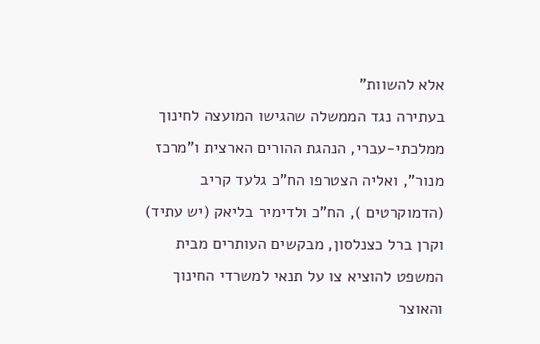אלא להשוות"
בעתירה נגד הממשלה שהגישו המועצה לחינוך ממלכתי-עברי, הנהגת ההורים הארצית ו"מרכז מנור", ואליה הצטרפו הח"כ גלעד קריב (הדמוקרטים ), הח"כ ולדימיר בליאק (יש עתיד) וקרן ברל כצנלסון, מבקשים העותרים מבית המשפט להוציא צו על תנאי למשרדי החינוך והאוצר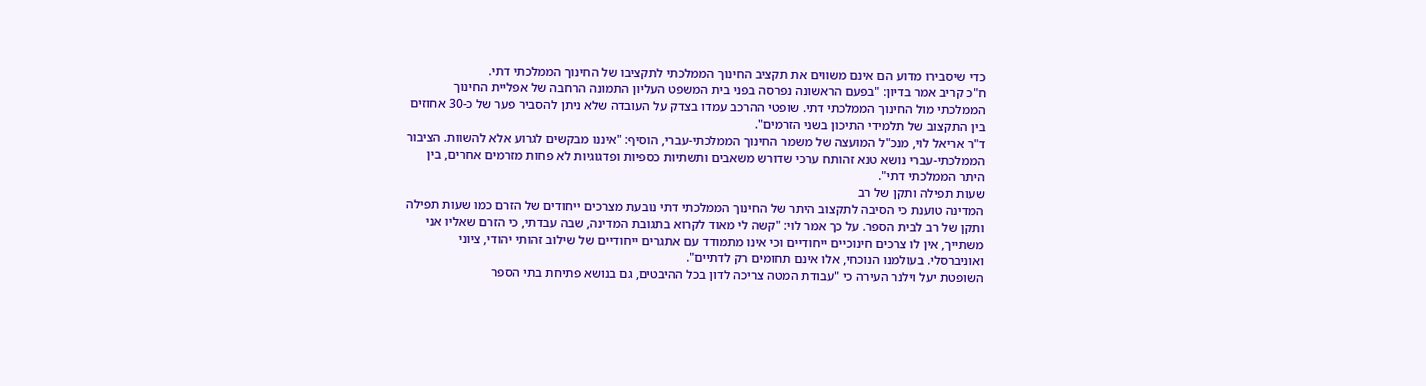כדי שיסבירו מדוע הם אינם משווים את תקציב החינוך הממלכתי לתקציבו של החינוך הממלכתי דתי.
ח"כ קריב אמר בדיון: "בפעם הראשונה נפרסה בפני בית המשפט העליון התמונה הרחבה של אפליית החינוך הממלכתי מול החינוך הממלכתי דתי. שופטי ההרכב עמדו בצדק על העובדה שלא ניתן להסביר פער של כ-30 אחוזים בין התקצוב של תלמידי התיכון בשני הזרמים".
ד"ר אריאל לוי, מנכ"ל המועצה של משמר החינוך הממלכתי-עברי, הוסיף: "איננו מבקשים לגרוע אלא להשוות. הציבור הממלכתי-עברי נושא טנא זהותח ערכי שדורש משאבים ותשתיות כספיות ופדגוגיות לא פחות מזרמים אחרים, בין היתר הממלכתי דתי".
שעות תפילה ותקן של רב
המדינה טוענת כי הסיבה לתקצוב היתר של החינוך הממלכתי דתי נובעת מצרכים ייחודים של הזרם כמו שעות תפילה ותקן של רב לבית הספר. על כך אמר לוי: "קשה לי מאוד לקרוא בתגובת המדינה, שבה עבדתי, כי הזרם שאליו אני משתייך, אין לו צרכים חינוכיים ייחודיים וכי אינו מתמודד עם אתגרים ייחודיים של שילוב זהותי יהודי, ציוני ואוניברסלי. בעולמנו הנוכחי, אלו אינם תחומים רק לדתיים".
השופטת יעל וילנר העירה כי "עבודת המטה צריכה לדון בכל ההיבטים, גם בנושא פתיחת בתי הספר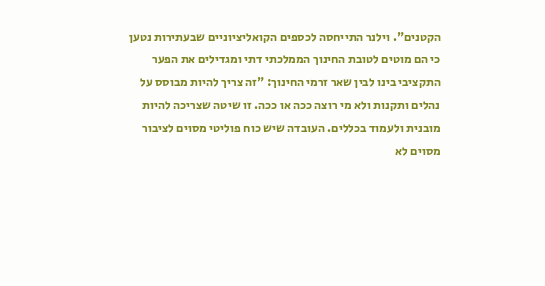הקטנים". וילנר התייחסה לכספים הקואליציוניים שבעתירות נטען כי הם מוטים לטובת החינוך הממלכתי דתי ומגדילים את הפער התקציבי בינו לבין שאר זרמי החינוך: "זה צריך להיות מבוסס על נהלים ותקנות ולא מי רוצה ככה או ככה. זו שיטה שצריכה להיות מובנית ולעמוד בכללים. העובדה שיש כוח פוליטי מסוים לציבור מסוים לא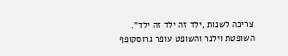צריכה לשנות ,ילד זה ילד זה ילד".
השופטת וילנר והשופט עופר גרוסקופף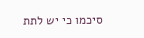סיכמו כי יש לתת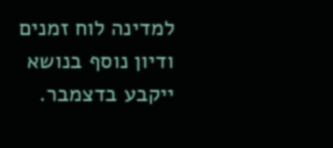למדינה לוח זמנים ודיון נוסף בנושא ייקבע בדצמבר.